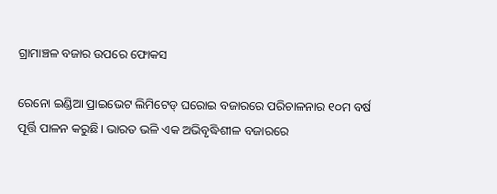ଗ୍ରାମାଞ୍ଚଳ ବଜାର ଉପରେ ଫୋକସ

ରେନୋ ଇଣ୍ଡିଆ ପ୍ରାଇଭେଟ ଲିମିଟେଡ୍‌ ଘରୋଇ ବଜାରରେ ପରିଚାଳନାର ୧୦ମ ବର୍ଷ ପୂର୍ତ୍ତି ପାଳନ କରୁଛି। ଭାରତ ଭଳି ଏକ ଅଭିବୃଦ୍ଧିଶୀଳ ବଜାରରେ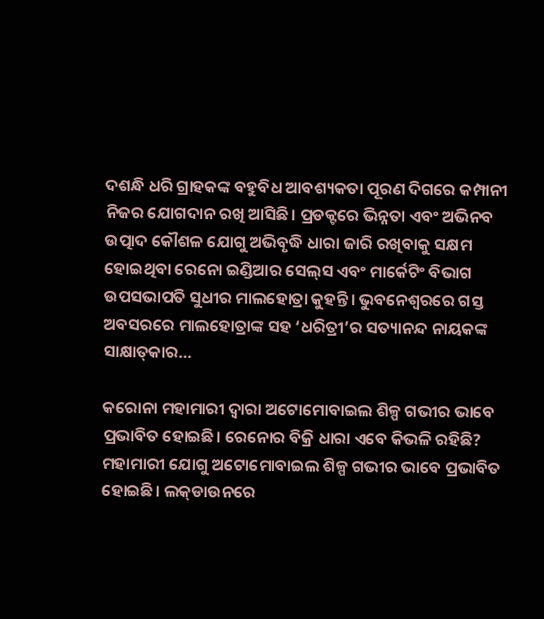ଦଶନ୍ଧି ଧରି ଗ୍ରାହକଙ୍କ ବହୁବିଧ ଆବଶ୍ୟକତା ପୂରଣ ଦିଗରେ କମ୍ପାନୀ ନିଜର ଯୋଗଦାନ ରଖି ଆସିଛି। ପ୍ରଡକ୍ଟରେ ଭିନ୍ନତା ଏବଂ ଅଭିନବ ଉତ୍ପାଦ କୌଶଳ ଯୋଗୁ ଅଭିବୃଦ୍ଧି ଧାରା ଜାରି ରଖିବାକୁ ସକ୍ଷମ ହୋଇଥିବା ରେନୋ ଇଣ୍ଡିଆର ସେଲ୍‌ସ ଏବଂ ମାର୍କେଟିଂ ବିଭାଗ ଉପସଭାପତି ସୁଧୀର ମାଲହୋତ୍ରା କୁହନ୍ତି। ଭୁବନେଶ୍ୱରରେ ଗସ୍ତ ଅବସରରେ ମାଲହୋତ୍ରାଙ୍କ ସହ ‘ଧରିତ୍ରୀ’ର ସତ୍ୟାନନ୍ଦ ନାୟକଙ୍କ ସାକ୍ଷାତ୍‌କାର…

କରୋନା ମହାମାରୀ ଦ୍ୱାରା ଅଟୋମୋବାଇଲ ଶିଳ୍ପ ଗଭୀର ଭାବେ ପ୍ରଭାବିତ ହୋଇଛି। ରେନୋର ବିକ୍ରି ଧାରା ଏବେ କିଭଳି ରହିଛି?
ମହାମାରୀ ଯୋଗୁ ଅଟୋମୋବାଇଲ ଶିଳ୍ପ ଗଭୀର ଭାବେ ପ୍ରଭାବିତ ହୋଇଛି। ଲକ୍‌ଡାଉନରେ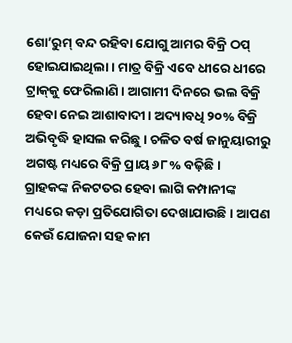ଶୋ’ରୁମ୍‌ ବନ୍ଦ ରହିବା ଯୋଗୁ ଆମର ବିକ୍ରି ଠପ୍‌ ହୋଇଯାଇଥିଲା। ମାତ୍ର ବିକ୍ରି ଏବେ ଧୀରେ ଧୀରେ ଟ୍ରାକ୍‌କୁ ଫେରିଲାଣି। ଆଗାମୀ ଦିନରେ ଭଲ ବିକ୍ରି ହେବା ନେଇ ଆଶାବାଦୀ। ଅଦ୍ୟାବଧି ୨୦% ବିକ୍ରି ଅଭିବୃଦ୍ଧି ହାସଲ କରିଛୁ। ଚଳିତ ବର୍ଷ ଜାନୁୟାରୀରୁ ଅଗଷ୍ଟ ମଧ୍ୟରେ ବିକ୍ରି ପ୍ରାୟ ୬୮% ବଢ଼ିଛି।
ଗ୍ରାହକଙ୍କ ନିକଟତର ହେବା ଲାଗି କମ୍ପାନୀଙ୍କ ମଧ୍ୟରେ କଡ଼ା ପ୍ରତିଯୋଗିତା ଦେଖାଯାଉଛି। ଆପଣ କେଉଁ ଯୋଜନା ସହ କାମ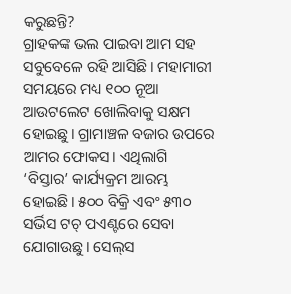କରୁଛନ୍ତି?
ଗ୍ରାହକଙ୍କ ଭଲ ପାଇବା ଆମ ସହ ସବୁବେଳେ ରହି ଆସିଛି। ମହାମାରୀ ସମୟରେ ମଧ୍ୟ ୧୦୦ ନୂଆ ଆଉଟଲେଟ ଖୋଲିବାକୁ ସକ୍ଷମ ହୋଇଛୁ। ଗ୍ରାମାଞ୍ଚଳ ବଜାର ଉପରେ ଆମର ଫୋକସ। ଏଥିଲାଗି ‘ବିସ୍ତାର’ କାର୍ଯ୍ୟକ୍ରମ ଆରମ୍ଭ ହୋଇଛି। ୫୦୦ ବିକ୍ରି ଏବଂ ୫୩୦ ସର୍ଭିସ ଟଚ୍‌ ପଏଣ୍ଟରେ ସେବା ଯୋଗାଉଛୁ। ସେଲ୍‌ସ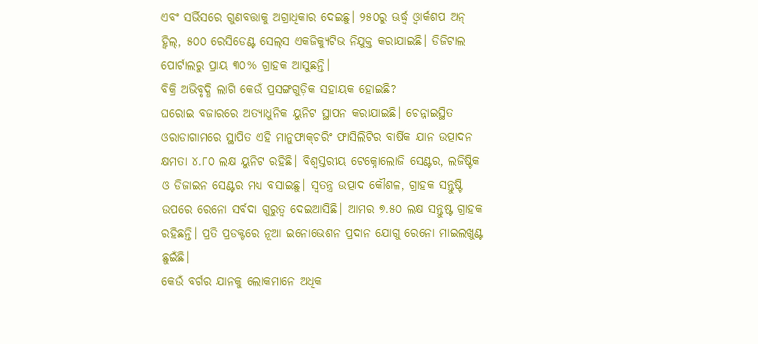ଏବଂ ସର୍ଭିସରେ ଗୁଣବତ୍ତାକୁ ଅଗ୍ରାଧିକାର ଦେଇଛୁ। ୨୫୦ରୁ ଊର୍ଦ୍ଧ୍ୱ ଓ୍ବାର୍କଶପ ଅନ୍‌ ହ୍ବିଲ୍‌, ୫୦୦ ରେସିଡେଣ୍ଟ ସେଲ୍‌ସ ଏକଜିକ୍ୟୁଟିଭ ନିଯୁକ୍ତ କରାଯାଇଛି। ଡିଜିଟାଲ ପୋର୍ଟାଲରୁ ପ୍ରାୟ ୩୦% ଗ୍ରାହକ ଆସୁଛନ୍ତି।
ବିକ୍ରି ଅଭିବୃଦ୍ଧି ଲାଗି କେଉଁ ପ୍ରସଙ୍ଗଗୁଡ଼ିକ ସହାୟକ ହୋଇଛି?
ଘରୋଇ ବଜାରରେ ଅତ୍ୟାଧୁନିକ ୟୁନିଟ ସ୍ଥାପନ କରାଯାଇଛି। ଚେନ୍ନାଇସ୍ଥିତ ଓରାଡାଗାମରେ ସ୍ଥାପିତ ଏହି ମାନୁଫାକ୍‌ଚରିଂ ଫାସିଲିଟିର ବାର୍ଷିକ ଯାନ ଉତ୍ପାଦନ କ୍ଷମତା ୪.୮୦ ଲକ୍ଷ ୟୁନିଟ ରହିଛି। ବିଶ୍ୱସ୍ତରୀୟ ଟେକ୍ନୋଲୋଜି ସେଣ୍ଟର, ଲଜିଷ୍ଟିକ ଓ ଡିଜାଇନ ସେଣ୍ଟର ମଧ୍ୟ ବସାଇଛୁ। ସ୍ବତନ୍ତ୍ର ଉତ୍ପାଦ କୌଶଳ, ଗ୍ରାହକ ସନ୍ତୁଷ୍ଟି ଉପରେ ରେନୋ ସର୍ବଦା ଗୁରୁତ୍ୱ ଦେଇଆସିଛି। ଆମର ୭.୫୦ ଲକ୍ଷ ସନ୍ତୁଷ୍ଟ ଗ୍ରାହକ ରହିଛନ୍ତି। ପ୍ରତି ପ୍ରଡକ୍ଟରେ ନୂଆ ଇନୋଭେଶନ ପ୍ରଦାନ ଯୋଗୁ ରେନୋ ମାଇଲଖୁଣ୍ଟ ଛୁଇଁଛି।
କେଉଁ ବର୍ଗର ଯାନକୁ ଲୋକମାନେ ଅଧିକ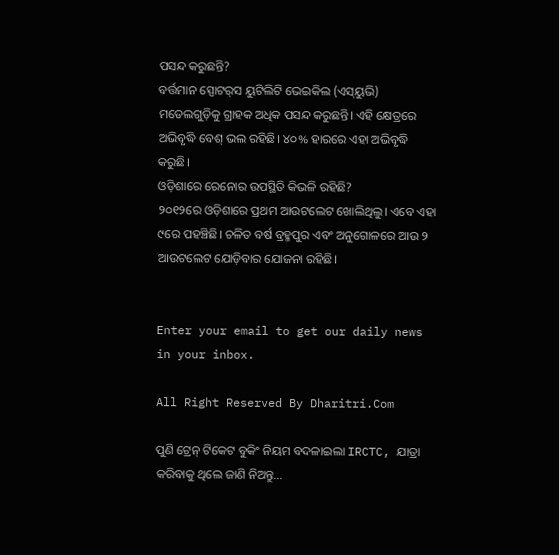ପସନ୍ଦ କରୁଛନ୍ତି?
ବର୍ତ୍ତମାନ ସ୍ପୋଟର୍‌ସ ୟୁଟିଲିଟି ଭେଇକିଲ (ଏସ୍‌ୟୁଭି) ମଡେଲଗୁଡ଼ିକୁ ଗ୍ରାହକ ଅଧିକ ପସନ୍ଦ କରୁଛନ୍ତି। ଏହି କ୍ଷେତ୍ରରେ ଅଭିବୃଦ୍ଧି ବେଶ୍‌ ଭଲ ରହିଛି। ୪୦% ହାରରେ ଏହା ଅଭିବୃଦ୍ଧି କରୁଛି।
ଓଡ଼ିଶାରେ ରେନୋର ଉପସ୍ଥିତି କିଭଳି ରହିଛି?
୨୦୧୨ରେ ଓଡ଼ିଶାରେ ପ୍ରଥମ ଆଉଟଲେଟ ଖୋଲିଥିଲୁ। ଏବେ ଏହା ୯ରେ ପହଞ୍ଚିଛି। ଚଳିତ ବର୍ଷ ବ୍ରହ୍ମପୁର ଏବଂ ଅନୁଗୋଳରେ ଆଉ ୨ ଆଉଟଲେଟ ଯୋଡ଼ିବାର ଯୋଜନା ରହିଛି।


Enter your email to get our daily news in your inbox.

All Right Reserved By Dharitri.Com

ପୁଣି ଟ୍ରେନ୍‌ ଟିକେଟ ବୁକିଂ ନିୟମ ବଦଳାଇଲା IRCTC, ଯାତ୍ରା କରିବାକୁ ଥିଲେ ଜାଣି ନିଅନ୍ତୁ…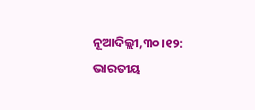ନୂଆଦିଲ୍ଲୀ,୩୦।୧୨: ଭାରତୀୟ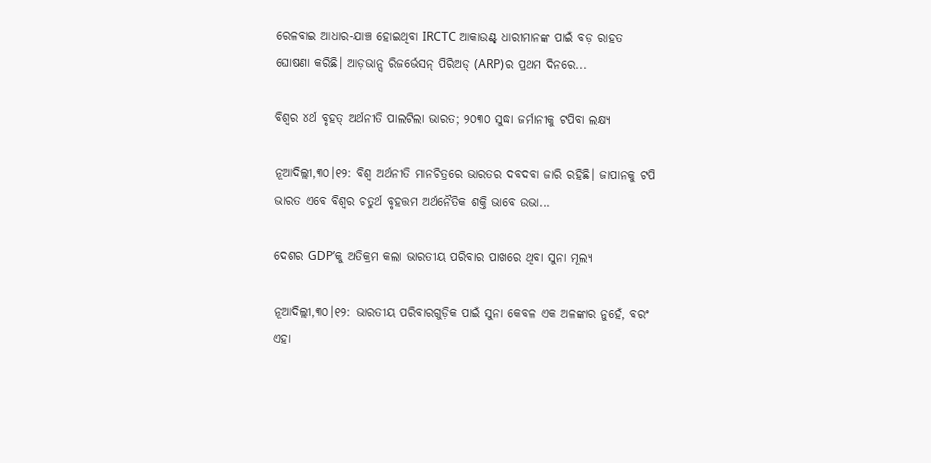ରେଳବାଇ ଆଧାର-ଯାଞ୍ଚ ହୋଇଥିବା IRCTC ଆକାଉଣ୍ଟ୍ ଧାରୀମାନଙ୍କ ପାଇଁ ବଡ଼ ରାହତ ଘୋଷଣା କରିଛି। ଆଡ଼ଭାନ୍ସ ରିଜର୍ଭେସନ୍ ପିରିଅଡ୍ (ARP)ର ପ୍ରଥମ ଦିନରେ...

ବିଶ୍ୱର ୪ର୍ଥ ବୃହତ୍ ଅର୍ଥନୀତି ପାଲଟିଲା ଭାରତ; ୨୦୩୦ ସୁଦ୍ଧା ଜର୍ମାନୀକୁ ଟପିବା ଲକ୍ଷ୍ୟ

ନୂଆଦିଲ୍ଲୀ,୩୦।୧୨: ବିଶ୍ୱ ଅର୍ଥନୀତି ମାନଚିତ୍ରରେ ଭାରତର ଦବଦବା ଜାରି ରହିଛି। ଜାପାନକୁ ଟପି ଭାରତ ଏବେ ବିଶ୍ୱର ଚତୁର୍ଥ ବୃହତ୍ତମ ଅର୍ଥନୈତିକ ଶକ୍ତି ଭାବେ ଉଭା...

ଦେଶର GDP’କୁ ଅତିକ୍ରମ କଲା ଭାରତୀୟ ପରିବାର ପାଖରେ ଥିବା ସୁନା ମୂଲ୍ୟ

ନୂଆଦିଲ୍ଲୀ,୩୦।୧୨: ଭାରତୀୟ ପରିବାରଗୁଡ଼ିକ ପାଇଁ ସୁନା କେବଳ ଏକ ଅଳଙ୍କାର ନୁହେଁ, ବରଂ ଏହା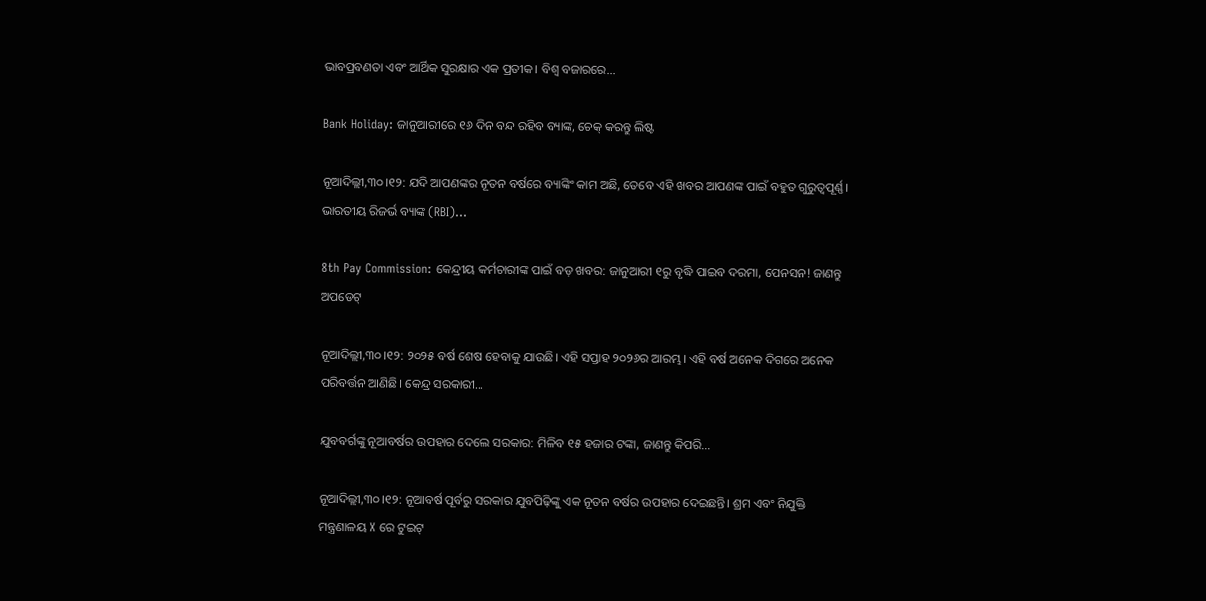ଭାବପ୍ରବଣତା ଏବଂ ଆର୍ଥିକ ସୁରକ୍ଷାର ଏକ ପ୍ରତୀକ। ବିଶ୍ୱ ବଜାରରେ...

Bank Holiday: ଜାନୁଆରୀରେ ୧୬ ଦିନ ବନ୍ଦ ରହିବ ବ୍ୟାଙ୍କ, ଚେକ୍ କରନ୍ତୁ ଲିଷ୍ଟ

ନୂଆଦିଲ୍ଲୀ,୩୦।୧୨: ଯଦି ଆପଣଙ୍କର ନୂତନ ବର୍ଷରେ ବ୍ୟାଙ୍କିଂ କାମ ଅଛି, ତେବେ ଏହି ଖବର ଆପଣଙ୍କ ପାଇଁ ବହୁତ ଗୁରୁତ୍ୱପୂର୍ଣ୍ଣ। ଭାରତୀୟ ରିଜର୍ଭ ବ୍ୟାଙ୍କ (RBI)...

8th Pay Commission: କେନ୍ଦ୍ରୀୟ କର୍ମଚାରୀଙ୍କ ପାଇଁ ବଡ଼ ଖବର: ଜାନୁଆରୀ ୧ରୁ ବୃଦ୍ଧି ପାଇବ ଦରମା, ପେନସନ! ଜାଣନ୍ତୁ ଅପଡେଟ୍‌

ନୂଆଦିଲ୍ଲୀ,୩୦।୧୨: ୨୦୨୫ ବର୍ଷ ଶେଷ ହେବାକୁ ଯାଉଛି। ଏହି ସପ୍ତାହ ୨୦୨୬ର ଆରମ୍ଭ। ଏହି ବର୍ଷ ଅନେକ ଦିଗରେ ଅନେକ ପରିବର୍ତ୍ତନ ଆଣିଛି। କେନ୍ଦ୍ର ସରକାରୀ...

ଯୁବବର୍ଗଙ୍କୁ ନୂଆବର୍ଷର ଉପହାର ଦେଲେ ସରକାର: ମିଳିବ ୧୫ ହଜାର ଟଙ୍କା, ଜାଣନ୍ତୁ କିପରି…

ନୂଆଦିଲ୍ଲୀ,୩୦।୧୨: ନୂଆବର୍ଷ ପୂର୍ବରୁ ସରକାର ଯୁବପିଢ଼ିଙ୍କୁ ଏକ ନୂତନ ବର୍ଷର ଉପହାର ଦେଇଛନ୍ତି। ଶ୍ରମ ଏବଂ ନିଯୁକ୍ତି ମନ୍ତ୍ରଣାଳୟ X ରେ ଟୁଇଟ୍‌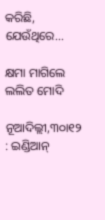କରିଛି, ଯେଉଁଥିରେ...

କ୍ଷମା ମାଗିଲେ ଲଲିତ ମୋଦି

ନୂଆଦିଲ୍ଲୀ,୩୦ା୧୨ : ଇଣ୍ଡିଆନ୍‌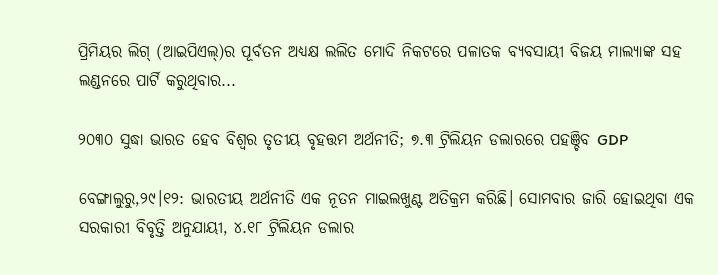ପ୍ରିମିୟର ଲିଗ୍‌ (ଆଇପିଏଲ୍‌)ର ପୂର୍ବତନ ଅଧ୍ୟକ୍ଷ ଲଲିତ ମୋଦି ନିକଟରେ ପଳାତକ ବ୍ୟବସାୟୀ ବିଜୟ ମାଲ୍ୟାଙ୍କ ସହ ଲଣ୍ଡନରେ ପାର୍ଟି କରୁଥିବାର...

୨୦୩୦ ସୁଦ୍ଧା ଭାରତ ହେବ ବିଶ୍ୱର ତୃତୀୟ ବୃହତ୍ତମ ଅର୍ଥନୀତି; ୭.୩ ଟ୍ରିଲିୟନ ଡଲାରରେ ପହଞ୍ଚିବ GDP

ବେଙ୍ଗାଲୁରୁ,୨୯।୧୨: ଭାରତୀୟ ଅର୍ଥନୀତି ଏକ ନୂତନ ମାଇଲଖୁଣ୍ଟ ଅତିକ୍ରମ କରିଛି। ସୋମବାର ଜାରି ହୋଇଥିବା ଏକ ସରକାରୀ ବିବୃତ୍ତି ଅନୁଯାୟୀ, ୪.୧୮ ଟ୍ରିଲିୟନ ଡଲାର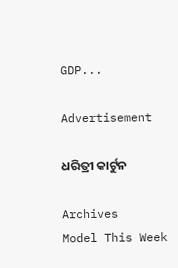GDP...

Advertisement

ଧରିତ୍ରୀ କାର୍ଟୁନ

Archives
Model This Week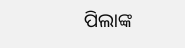ପିଲାଙ୍କ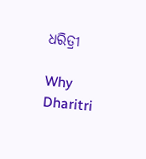ଧରିତ୍ରୀ

Why Dharitri